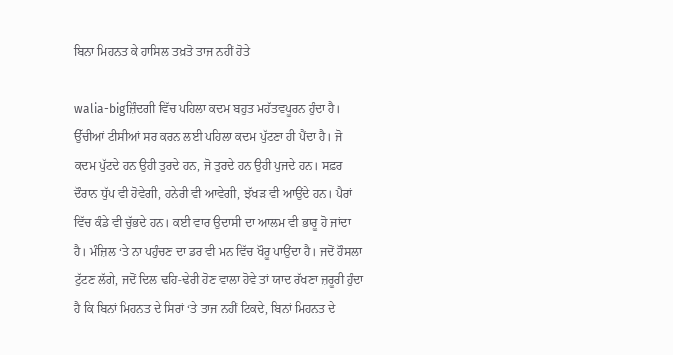ਬਿਨਾ ਮਿਹਨਤ ਕੇ ਹਾਸਿਲ ਤਖ਼ਤੋ ਤਾਜ ਨਹੀਂ ਹੋਤੇ

walia-bigਜ਼ਿੰਦਗੀ ਵਿੱਚ ਪਹਿਲਾ ਕਦਮ ਬਹੁਤ ਮਹੱਤਵਪੂਰਨ ਹੁੰਦਾ ਹੈ। ਉੱਚੀਆਂ ਟੀਸੀਆਂ ਸਰ ਕਰਨ ਲਈ ਪਹਿਲਾ ਕਦਮ ਪੁੱਟਣਾ ਹੀ ਪੈਂਦਾ ਹੈ। ਜੋ ਕਦਮ ਪੁੱਟਦੇ ਹਨ ਉਹੀ ਤੁਰਦੇ ਹਨ, ਜੋ ਤੁਰਦੇ ਹਨ ਉਹੀ ਪੁਜਦੇ ਹਨ। ਸਫ਼ਰ ਦੌਰਾਨ ਧੁੱਪ ਵੀ ਹੋਵੇਗੀ, ਹਨੇਰੀ ਵੀ ਆਵੇਗੀ, ਝੱਖੜ ਵੀ ਆਉਂਦੇ ਹਨ। ਪੈਰਾਂ ਵਿੱਚ ਕੰਡੇ ਵੀ ਚੁੱਭਦੇ ਹਨ। ਕਈ ਵਾਰ ਉਦਾਸੀ ਦਾ ਆਲਮ ਵੀ ਭਾਰੂ ਹੋ ਜਾਂਦਾ ਹੈ। ਮੰਜ਼ਿਲ ‘ਤੇ ਨਾ ਪਹੁੰਚਣ ਦਾ ਡਰ ਵੀ ਮਨ ਵਿੱਚ ਖੌਰੂ ਪਾਉਂਦਾ ਹੈ। ਜਦੋਂ ਹੌਸਲਾ ਟੁੱਟਣ ਲੱਗੇ, ਜਦੋਂ ਦਿਲ ਢਹਿ-ਢੇਰੀ ਹੋਣ ਵਾਲਾ ਹੋਵੇ ਤਾਂ ਯਾਦ ਰੱਖਣਾ ਜ਼ਰੂਰੀ ਹੁੰਦਾ ਹੈ ਕਿ ਬਿਨਾਂ ਮਿਹਨਤ ਦੇ ਸਿਰਾਂ ‘ਤੇ ਤਾਜ ਨਹੀਂ ਟਿਕਦੇ, ਬਿਨਾਂ ਮਿਹਨਤ ਦੇ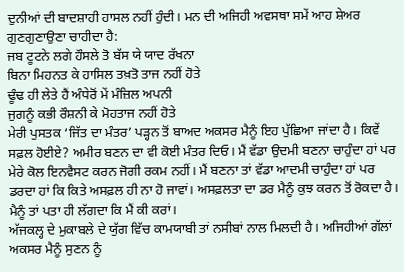ਦੁਨੀਆਂ ਦੀ ਬਾਦਸ਼ਾਹੀ ਹਾਸਲ ਨਹੀਂ ਹੁੰਦੀ। ਮਨ ਦੀ ਅਜਿਹੀ ਅਵਸਥਾ ਸਮੇਂ ਆਹ ਸ਼ੇਅਰ ਗੁਣਗੁਣਾਉਣਾ ਚਾਹੀਦਾ ਹੈ:
ਜਬ ਟੂਟਨੇ ਲਗੇ ਹੌਸਲੇ ਤੋ ਬੱਸ ਯੇ ਯਾਦ ਰੱਖਨਾ
ਬਿਨਾ ਮਿਹਨਤ ਕੇ ਹਾਸਿਲ ਤਖ਼ਤੋ ਤਾਜ ਨਹੀਂ ਹੋਤੇ
ਢੂੰਢ ਹੀ ਲੇਤੇ ਹੈਂ ਅੰਧੇਰੋਂ ਮੇਂ ਮੰਜ਼ਿਲ ਅਪਨੀ
ਜੁਗਨੂੰ ਕਭੀ ਰੌਸ਼ਨੀ ਕੇ ਮੋਹਤਾਜ ਨਹੀਂ ਹੋਤੇ
ਮੇਰੀ ਪੁਸਤਕ ‘ਜਿੱਤ ਦਾ ਮੰਤਰ’ ਪੜ੍ਹਨ ਤੋਂ ਬਾਅਦ ਅਕਸਰ ਮੈਨੂੰ ਇਹ ਪੁੱਛਿਆ ਜਾਂਦਾ ਹੈ। ਕਿਵੇਂ ਸਫ਼ਲ ਹੋਈਏ? ਅਮੀਰ ਬਣਨ ਦਾ ਵੀ ਕੋਈ ਮੰਤਰ ਦਿਓ। ਮੈਂ ਵੱਡਾ ਉਦਮੀ ਬਣਨਾ ਚਾਹੁੰਦਾ ਹਾਂ ਪਰ ਮੇਰੇ ਕੋਲ ਇਨਵੈਸਟ ਕਰਨ ਜੋਗੀ ਰਕਮ ਨਹੀਂ। ਮੈਂ ਬਣਨਾ ਤਾਂ ਵੱਡਾ ਆਦਮੀ ਚਾਹੁੰਦਾ ਹਾਂ ਪਰ ਡਰਦਾ ਹਾਂ ਕਿ ਕਿਤੇ ਅਸਫ਼ਲ ਹੀ ਨਾ ਹੋ ਜਾਵਾਂ। ਅਸਫ਼ਲਤਾ ਦਾ ਡਰ ਮੈਨੂੰ ਕੁਝ ਕਰਨ ਤੋਂ ਰੋਕਦਾ ਹੈ। ਮੈਨੂੰ ਤਾਂ ਪਤਾ ਹੀ ਲੱਗਦਾ ਕਿ ਮੈਂ ਕੀ ਕਰਾਂ।
ਅੱਜਕਲ੍ਹ ਦੇ ਮੁਕਾਬਲੇ ਦੇ ਯੁੱਗ ਵਿੱਚ ਕਾਮਯਾਬੀ ਤਾਂ ਨਸੀਬਾਂ ਨਾਲ ਮਿਲਦੀ ਹੈ। ਅਜਿਹੀਆਂ ਗੱਲਾਂ ਅਕਸਰ ਮੈਨੂੰ ਸੁਣਨ ਨੂੰ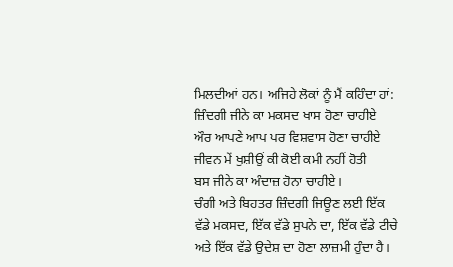ਮਿਲਦੀਆਂ ਹਨ। ਅਜਿਹੇ ਲੋਕਾਂ ਨੂੰ ਮੈਂ ਕਹਿੰਦਾ ਹਾਂ:
ਜ਼ਿੰਦਗੀ ਜੀਨੇ ਕਾ ਮਕਸਦ ਖਾਸ ਹੋਣਾ ਚਾਹੀਏ
ਔਰ ਆਪਣੇ ਆਪ ਪਰ ਵਿਸ਼ਵਾਸ ਹੋਣਾ ਚਾਹੀਏ
ਜੀਵਨ ਮੇਂ ਖੁਸ਼ੀਉਂ ਕੀ ਕੋਈ ਕਮੀ ਨਹੀਂ ਹੋਤੀ
ਬਸ ਜੀਨੇ ਕਾ ਅੰਦਾਜ਼ ਹੋਨਾ ਚਾਹੀਏ।
ਚੰਗੀ ਅਤੇ ਬਿਹਤਰ ਜ਼ਿੰਦਗੀ ਜਿਊਣ ਲਈ ਇੱਕ ਵੱਡੇ ਮਕਸਦ, ਇੱਕ ਵੱਡੇ ਸੁਪਨੇ ਦਾ, ਇੱਕ ਵੱਡੇ ਟੀਚੇ ਅਤੇ ਇੱਕ ਵੱਡੇ ਉਦੇਸ਼ ਦਾ ਹੋਣਾ ਲਾਜ਼ਮੀ ਹੁੰਦਾ ਹੈ।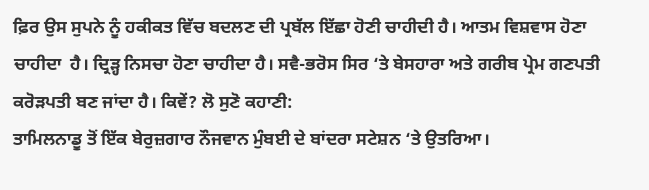ਫ਼ਿਰ ਉਸ ਸੁਪਨੇ ਨੂੰ ਹਕੀਕਤ ਵਿੱਚ ਬਦਲਣ ਦੀ ਪ੍ਰਬੱਲ ਇੱਛਾ ਹੋਣੀ ਚਾਹੀਦੀ ਹੈ। ਆਤਮ ਵਿਸ਼ਵਾਸ ਹੋਣਾ ਚਾਹੀਦਾ  ਹੈ। ਦ੍ਰਿੜ੍ਹ ਨਿਸਚਾ ਹੋਣਾ ਚਾਹੀਦਾ ਹੈ। ਸਵੈ-ਭਰੋਸ ਸਿਰ ‘ਤੇ ਬੇਸਹਾਰਾ ਅਤੇ ਗਰੀਬ ਪ੍ਰੇਮ ਗਣਪਤੀ ਕਰੋੜਪਤੀ ਬਣ ਜਾਂਦਾ ਹੈ। ਕਿਵੇਂ? ਲੋ ਸੁਣੋ ਕਹਾਣੀ:
ਤਾਮਿਲਨਾਡੂ ਤੋਂ ਇੱਕ ਬੇਰੁਜ਼ਗਾਰ ਨੌਜਵਾਨ ਮੁੰਬਈ ਦੇ ਬਾਂਦਰਾ ਸਟੇਸ਼ਨ ‘ਤੇ ਉਤਰਿਆ।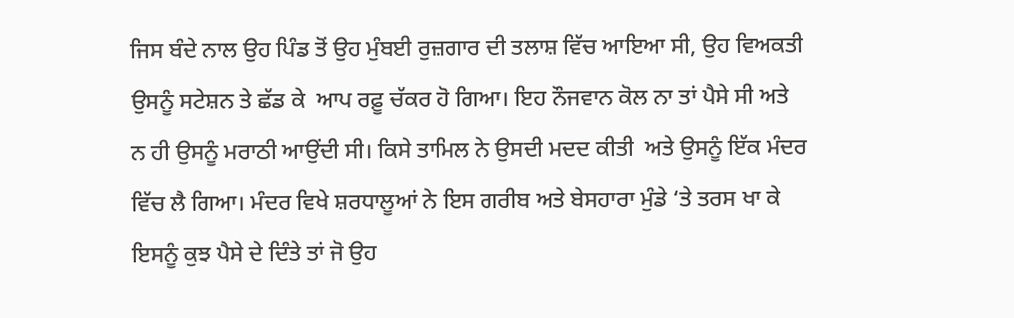ਜਿਸ ਬੰਦੇ ਨਾਲ ਉਹ ਪਿੰਡ ਤੋਂ ਉਹ ਮੁੰਬਈ ਰੁਜ਼ਗਾਰ ਦੀ ਤਲਾਸ਼ ਵਿੱਚ ਆਇਆ ਸੀ, ਉਹ ਵਿਅਕਤੀ ਉਸਨੂੰ ਸਟੇਸ਼ਨ ਤੇ ਛੱਡ ਕੇ  ਆਪ ਰਫ਼ੂ ਚੱਕਰ ਹੋ ਗਿਆ। ਇਹ ਨੌਜਵਾਨ ਕੋਲ ਨਾ ਤਾਂ ਪੈਸੇ ਸੀ ਅਤੇ ਨ ਹੀ ਉਸਨੂੰ ਮਰਾਠੀ ਆਉਂਦੀ ਸੀ। ਕਿਸੇ ਤਾਮਿਲ ਨੇ ਉਸਦੀ ਮਦਦ ਕੀਤੀ  ਅਤੇ ਉਸਨੂੰ ਇੱਕ ਮੰਦਰ ਵਿੱਚ ਲੈ ਗਿਆ। ਮੰਦਰ ਵਿਖੇ ਸ਼ਰਧਾਲੂਆਂ ਨੇ ਇਸ ਗਰੀਬ ਅਤੇ ਬੇਸਹਾਰਾ ਮੁੰਡੇ ‘ਤੇ ਤਰਸ ਖਾ ਕੇ ਇਸਨੂੰ ਕੁਝ ਪੈਸੇ ਦੇ ਦਿੰਤੇ ਤਾਂ ਜੋ ਉਹ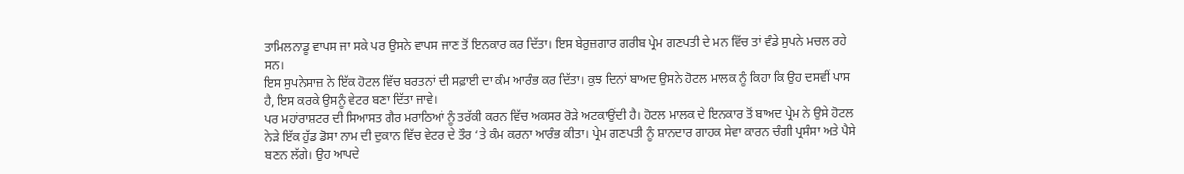ਤਾਮਿਲਨਾਡੂ ਵਾਪਸ ਜਾ ਸਕੇ ਪਰ ਉਸਨੇ ਵਾਪਸ ਜਾਣ ਤੋਂ ਇਨਕਾਰ ਕਰ ਦਿੱਤਾ। ਇਸ ਬੇਰੁਜ਼ਗਾਰ ਗਰੀਬ ਪ੍ਰੇਮ ਗਣਪਤੀ ਦੇ ਮਨ ਵਿੱਚ ਤਾਂ ਵੰਡੇ ਸੁਪਨੇ ਮਚਲ ਰਹੇ ਸਨ।
ਇਸ ਸੁਪਨੇਸਾਜ਼ ਨੇ ਇੱਕ ਹੋਟਲ ਵਿੱਚ ਬਰਤਨਾਂ ਦੀ ਸਫ਼ਾਈ ਦਾ ਕੰਮ ਆਰੰਭ ਕਰ ਦਿੱਤਾ। ਕੁਝ ਦਿਨਾਂ ਬਾਅਦ ਉਸਨੇ ਹੋਟਲ ਮਾਲਕ ਨੂੰ ਕਿਹਾ ਕਿ ਉਹ ਦਸਵੀਂ ਪਾਸ ਹੈ, ਇਸ ਕਰਕੇ ਉਸਨੂੰ ਵੇਟਰ ਬਣਾ ਦਿੱਤਾ ਜਾਵੇ।
ਪਰ ਮਹਾਂਰਾਸ਼ਟਰ ਦੀ ਸਿਆਸਤ ਗੈਰ ਮਰਾਠਿਆਂ ਨੂੰ ਤਰੱਕੀ ਕਰਨ ਵਿੱਚ ਅਕਸਰ ਰੋੜੇ ਅਟਕਾਉਂਦੀ ਹੈ। ਹੋਟਲ ਮਾਲਕ ਦੇ ਇਨਕਾਰ ਤੋਂ ਬਾਅਦ ਪ੍ਰੇਮ ਨੇ ਉਸੇ ਹੋਟਲ ਨੇੜੇ ਇੱਕ ਹੁੱਡ ਡੋਸਾ ਨਾਮ ਦੀ ਦੁਕਾਨ ਵਿੱਚ ਵੇਟਰ ਦੇ ਤੌਰ ‘ਤੇ ਕੰਮ ਕਰਨਾ ਆਰੰਭ ਕੀਤਾ। ਪ੍ਰੇਮ ਗਣਪਤੀ ਨੂੰ ਸ਼ਾਨਦਾਰ ਗਾਹਕ ਸੇਵਾ ਕਾਰਨ ਚੰਗੀ ਪ੍ਰਸੰਸਾ ਅਤੇ ਪੈਸੇ ਬਣਨ ਲੱਗੇ। ਉਹ ਆਪਦੇ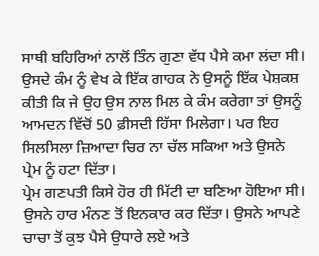ਸਾਥੀ ਬਹਿਰਿਆਂ ਨਾਲੋਂ ਤਿੰਨ ਗੁਣਾ ਵੱਧ ਪੈਸੇ ਕਮਾ ਲਂਦਾ ਸੀ। ਉਸਦੇ ਕੰਮ ਨੂੰ ਵੇਖ ਕੇ ਇੱਕ ਗਾਹਕ ਨੇ ਉਸਨੂੰ ਇੱਕ ਪੇਸ਼ਕਸ਼ ਕੀਤੀ ਕਿ ਜੇ ਉਹ ਉਸ ਨਾਲ ਮਿਲ ਕੇ ਕੰਮ ਕਰੇਗਾ ਤਾਂ ਉਸਨੂੰ ਆਮਦਨ ਵਿੱਚੋਂ 50 ਫ਼ੀਸਦੀ ਹਿੱਸਾ ਮਿਲੇਗਾ। ਪਰ ਇਹ ਸਿਲਸਿਲਾ ਜ਼ਿਆਦਾ ਚਿਰ ਨਾ ਚੱਲ ਸਕਿਆ ਅਤੇ ਉਸਨੇ ਪ੍ਰੇਮ ਨੂੰ ਹਟਾ ਦਿੱਤਾ।
ਪ੍ਰੇਮ ਗਣਪਤੀ ਕਿਸੇ ਹੋਰ ਹੀ ਮਿੱਟੀ ਦਾ ਬਣਿਆ ਹੋਇਆ ਸੀ। ਉਸਨੇ ਹਾਰ ਮੰਨਣ ਤੋਂ ਇਨਕਾਰ ਕਰ ਦਿੱਤਾ। ਉਸਨੇ ਆਪਣੇ ਚਾਚਾ ਤੋਂ ਕੁਝ ਪੈਸੇ ਉਧਾਰੇ ਲਏ ਅਤੇ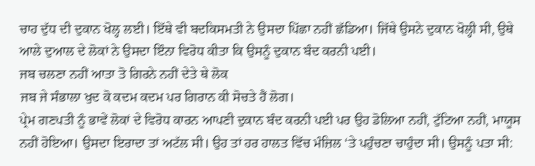ਚਾਹ ਦੁੱਧ ਦੀ ਦੁਕਾਨ ਖੋਲ੍ਹ ਲਈ। ਇੱਥੇ ਵੀ ਬਦਕਿਸਮਤੀ ਨੇ ਉਸਦਾ ਪਿੱਛਾ ਨਹੀਂ ਛੱਡਿਆ। ਜਿੱਥੇ ਉਸਨੇ ਦੁਕਾਨ ਖੋਲ੍ਹੀ ਸੀ, ਉਥੇ ਆਲੇ ਦੁਆਲ ਦੇ ਲੋਕਾਂ ਨੇ ਉਸਦਾ ਇੰਨਾ ਵਿਰੋਧ ਕੀਤਾ ਕਿ ਉਸਨੂੰ ਦੁਕਾਨ ਬੰਦ ਕਰਨੀ ਪਈ।
ਜਬ ਚਲਣਾ ਨਹੀਂ ਆਤਾ ਤੋ ਗਿਰਨੇ ਨਹੀਂ ਦੇਤੇ ਥੇ ਲੋਕ
ਜਬ ਜੇ ਸੰਭਾਲਾ ਖੁਦ ਕੋ ਕਦਮ ਕਦਮ ਪਰ ਗਿਰਾਨ ਕੀ ਸੋਚਤੇ ਹੈਂ ਲੋਗ।
ਪ੍ਰੇਮ ਗਣਪਤੀ ਨੂੰ ਭਾਵੇਂ ਲੋਕਾਂ ਦੇ ਵਿਰੋਧ ਕਾਰਨ ਆਪਣੀ ਦੁਕਾਨ ਬੰਦ ਕਰਨੀ ਪਈ ਪਰ ਉਹ ਡੋਲਿਆ ਨਹੀਂ, ਟੁੱਟਿਆ ਨਹੀਂ, ਮਾਯੂਸ ਨਹੀਂ ਹੋਇਆ। ਉਸਦਾ ਇਰਾਦਾ ਤਾਂ ਅਟੱਲ ਸੀ। ਉਹ ਤਾਂ ਹਰ ਹਾਲਤ ਵਿੱਚ ਮੰਜ਼ਿਲ ‘ਤੇ ਪਹੁੰਚਣਾ ਚਾਹੁੰਦਾ ਸੀ। ਉਸਨੂੰ ਪਤਾ ਸੀ: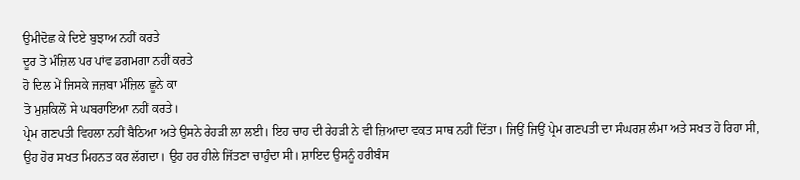ਉਮੀਦੋਛ ਕੇ ਦਿਏ ਬੁਝਾਅ ਨਹੀਂ ਕਰਤੇ
ਦੂਰ ਤੋ ਮੰਜ਼ਿਲ ਪਰ ਪਾਂਵ ਡਗਮਗਾ ਨਹੀਂ ਕਰਤੇ
ਹੋ ਦਿਲ ਮੇਂ ਜਿਸਕੇ ਜਜ਼ਬਾ ਮੰਜ਼ਿਲ ਛੂਨੇ ਕਾ
ਤੋ ਮੁਸ਼ਕਿਲੋਂ ਸੇ ਘਬਰਾਇਆ ਨਹੀਂ ਕਰਤੇ।
ਪ੍ਰੇਮ ਗਣਪਤੀ ਵਿਹਲਾ ਨਹੀਂ ਬੈਠਿਆ ਅਤੇ ਉਸਨੇ ਰੇਹੜੀ ਲਾ ਲਈ। ਇਹ ਚਾਹ ਦੀ ਰੇਹੜੀ ਨੇ ਵੀ ਜ਼ਿਆਦਾ ਵਕਤ ਸਾਥ ਨਹੀਂ ਦਿੱਤਾ। ਜਿਉਂ ਜਿਉਂ ਪ੍ਰੇਮ ਗਣਪਤੀ ਦਾ ਸੰਘਰਸ਼ ਲੰਮਾ ਅਤੇ ਸਖਤ ਹੋ ਰਿਹਾ ਸੀ, ਉਹ ਹੋਰ ਸਖਤ ਮਿਹਨਤ ਕਰ ਲੱਗਦਾ। ਉਹ ਹਰ ਹੀਲੇ ਜਿੱਤਣਾ ਚਾਹੁੰਦਾ ਸੀ। ਸ਼ਾਇਦ ਉਸਨੂੰ ਹਰੀਬੰਸ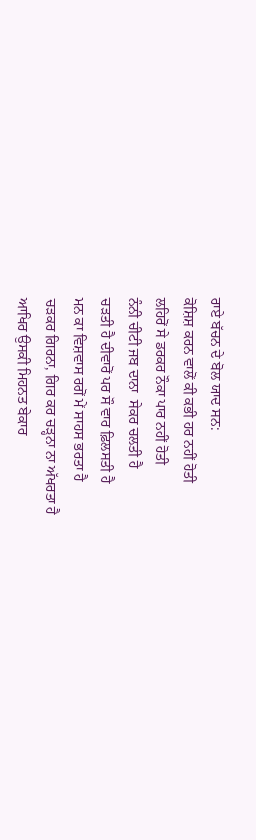ਰਾਏ ਬੱਚਨ ਦੇ ਬੋਲ ਯਾਦ ਸਨ:
ਕੋਸ਼ਿਸ਼ ਕਰਨ ਵਾਲੋਂ ਕੀ ਕਭੀ ਹਰ ਨਹੀਂ ਹੋਤੀ
ਲਹਿਰੋਂ ਸੇ ਡਰਕਰ ਨੌਕਾ ਪਾਰ ਨਹੀਂ ਹੋਤੀ
ਨੰਨੀ ਚੀਟੀ ਜਬ ਦਾਨਾ  ਸੇਕਰ ਚਲਤੀ ਹੈ
ਚੜਤੀ ਹੈ ਦੀਵਾਰੋਂ ਪਰ ਸੌ ਵਾਰ ਫ਼ਿਲਸਤੀ ਹੈ
ਮਨ ਕਾ ਵਿਸ਼ਵਾਸ ਰਗੋਂ ਮੇਂ ਸਾਹਸ ਭਰਤਾ ਹੈ
ਚੜਕਰ ਗਿਰਨਾ, ਗਿਰ ਕਰ ਚੜ੍ਹਨਾ ਨਾ ਅੱਖਰਤਾ ਹੈ
ਆਖਿਰ ਉਸਕੀ ਮਿਹਨਤ ਬੇਕਾਰ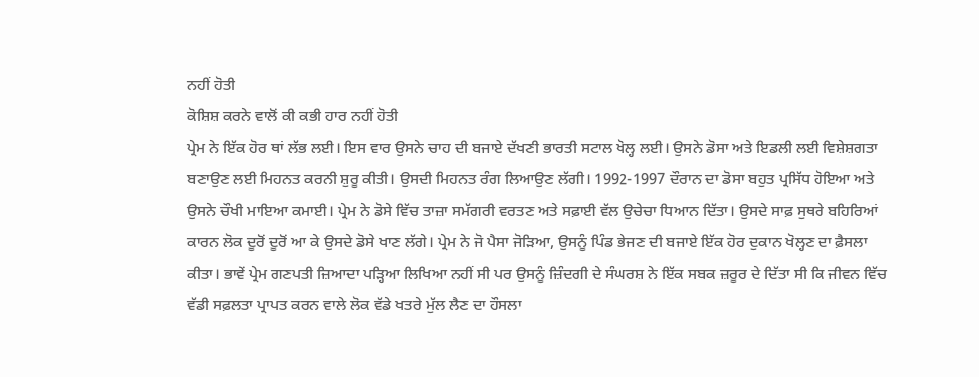ਨਹੀਂ ਹੋਤੀ
ਕੋਸ਼ਿਸ਼ ਕਰਨੇ ਵਾਲੋਂ ਕੀ ਕਭੀ ਹਾਰ ਨਹੀਂ ਹੋਤੀ
ਪ੍ਰੇਮ ਨੇ ਇੱਕ ਹੋਰ ਥਾਂ ਲੱਭ ਲਈ। ਇਸ ਵਾਰ ਉਸਨੇ ਚਾਹ ਦੀ ਬਜਾਏ ਦੱਖਣੀ ਭਾਰਤੀ ਸਟਾਲ ਖੋਲ੍ਹ ਲਈ। ਉਸਨੇ ਡੋਸਾ ਅਤੇ ਇਡਲੀ ਲਈ ਵਿਸ਼ੇਸ਼ਗਤਾ ਬਣਾਉਣ ਲਈ ਮਿਹਨਤ ਕਰਨੀ ਸ਼ੁਰੂ ਕੀਤੀ। ਉਸਦੀ ਮਿਹਨਤ ਰੰਗ ਲਿਆਉਣ ਲੱਗੀ। 1992-1997 ਦੌਰਾਨ ਦਾ ਡੋਸਾ ਬਹੁਤ ਪ੍ਰਸਿੱਧ ਹੋਇਆ ਅਤੇ ਉਸਨੇ ਚੌਖੀ ਮਾਇਆ ਕਮਾਈ। ਪ੍ਰੇਮ ਨੇ ਡੋਸੇ ਵਿੱਚ ਤਾਜ਼ਾ ਸਮੱਗਰੀ ਵਰਤਣ ਅਤੇ ਸਫ਼ਾਈ ਵੱਲ ਉਚੇਚਾ ਧਿਆਨ ਦਿੱਤਾ। ਉਸਦੇ ਸਾਫ਼ ਸੁਥਰੇ ਬਹਿਰਿਆਂ ਕਾਰਨ ਲੋਕ ਦੂਰੋਂ ਦੂਰੋਂ ਆ ਕੇ ਉਸਦੇ ਡੋਸੇ ਖਾਣ ਲੱਗੇ। ਪ੍ਰੇਮ ਨੇ ਜੋ ਪੈਸਾ ਜੋੜਿਆ, ਉਸਨੂੰ ਪਿੰਡ ਭੇਜਣ ਦੀ ਬਜਾਏ ਇੱਕ ਹੋਰ ਦੁਕਾਨ ਖੋਲ੍ਹਣ ਦਾ ਫ਼ੈਸਲਾ ਕੀਤਾ। ਭਾਵੇਂ ਪ੍ਰੇਮ ਗਣਪਤੀ ਜ਼ਿਆਦਾ ਪੜ੍ਹਿਆ ਲਿਖਿਆ ਨਹੀਂ ਸੀ ਪਰ ਉਸਨੂੰ ਜ਼ਿੰਦਗੀ ਦੇ ਸੰਘਰਸ਼ ਨੇ ਇੱਕ ਸਬਕ ਜ਼ਰੂਰ ਦੇ ਦਿੱਤਾ ਸੀ ਕਿ ਜੀਵਨ ਵਿੱਚ ਵੱਡੀ ਸਫ਼ਲਤਾ ਪ੍ਰਾਪਤ ਕਰਨ ਵਾਲੇ ਲੋਕ ਵੱਡੇ ਖਤਰੇ ਮੁੱਲ ਲੈਣ ਦਾ ਹੌਸਲਾ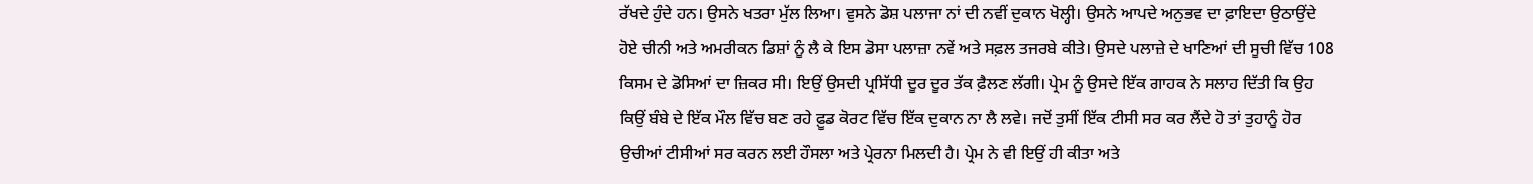ਰੱਖਦੇ ਹੁੰਦੇ ਹਨ। ਉਸਨੇ ਖਤਰਾ ਮੁੱਲ ਲਿਆ। ਵੁਸਨੇ ਡੋਸ਼ ਪਲਾਜਾ ਨਾਂ ਦੀ ਨਵੀਂ ਦੁਕਾਨ ਖੋਲ੍ਹੀ। ਉਸਨੇ ਆਪਦੇ ਅਨੁਭਵ ਦਾ ਫ਼ਾਇਦਾ ਉਠਾਉਂਦੇ ਹੋਏ ਚੀਨੀ ਅਤੇ ਅਮਰੀਕਨ ਡਿਸ਼ਾਂ ਨੂੰ ਲੈ ਕੇ ਇਸ ਡੋਸਾ ਪਲਾਜ਼ਾ ਨਵੇਂ ਅਤੇ ਸਫ਼ਲ ਤਜਰਬੇ ਕੀਤੇ। ਉਸਦੇ ਪਲਾਜ਼ੇ ਦੇ ਖਾਣਿਆਂ ਦੀ ਸੂਚੀ ਵਿੱਚ 108 ਕਿਸਮ ਦੇ ਡੋਸਿਆਂ ਦਾ ਜ਼ਿਕਰ ਸੀ। ਇਉਂ ਉਸਦੀ ਪ੍ਰਸਿੱਧੀ ਦੂਰ ਦੂਰ ਤੱਕ ਫ਼ੈਲਣ ਲੱਗੀ। ਪ੍ਰੇਮ ਨੂੰ ਉਸਦੇ ਇੱਕ ਗਾਹਕ ਨੇ ਸਲਾਹ ਦਿੱਤੀ ਕਿ ਉਹ ਕਿਉਂ ਬੰਬੇ ਦੇ ਇੱਕ ਮੌਲ ਵਿੱਚ ਬਣ ਰਹੇ ਫ਼ੂਡ ਕੋਰਟ ਵਿੱਚ ਇੱਕ ਦੁਕਾਨ ਨਾ ਲੈ ਲਵੇ। ਜਦੋਂ ਤੁਸੀਂ ਇੱਕ ਟੀਸੀ ਸਰ ਕਰ ਲੈਂਦੇ ਹੋ ਤਾਂ ਤੁਹਾਨੂੰ ਹੋਰ ਉਚੀਆਂ ਟੀਸੀਆਂ ਸਰ ਕਰਨ ਲਈ ਹੌਸਲਾ ਅਤੇ ਪ੍ਰੇਰਨਾ ਮਿਲਦੀ ਹੈ। ਪ੍ਰੇਮ ਨੇ ਵੀ ਇਉਂ ਹੀ ਕੀਤਾ ਅਤੇ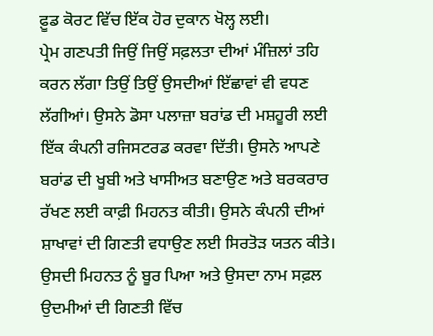ਫ਼ੂਡ ਕੋਰਟ ਵਿੱਚ ਇੱਕ ਹੋਰ ਦੁਕਾਨ ਖੋਲ੍ਹ ਲਈ।
ਪ੍ਰੇਮ ਗਣਪਤੀ ਜਿਉਂ ਜਿਉਂ ਸਫ਼ਲਤਾ ਦੀਆਂ ਮੰਜ਼ਿਲਾਂ ਤਹਿ ਕਰਨ ਲੱਗਾ ਤਿਉਂ ਤਿਉਂ ਉਸਦੀਆਂ ਇੱਛਾਵਾਂ ਵੀ ਵਧਣ ਲੱਗੀਆਂ। ਉਸਨੇ ਡੋਸਾ ਪਲਾਜ਼ਾ ਬਰਾਂਡ ਦੀ ਮਸ਼ਹੂਰੀ ਲਈ ਇੱਕ ਕੰਪਨੀ ਰਜਿਸਟਰਡ ਕਰਵਾ ਦਿੱਤੀ। ਉਸਨੇ ਆਪਣੇ ਬਰਾਂਡ ਦੀ ਖੂਬੀ ਅਤੇ ਖਾਸੀਅਤ ਬਣਾਉਣ ਅਤੇ ਬਰਕਰਾਰ ਰੱਖਣ ਲਈ ਕਾਫ਼ੀ ਮਿਹਨਤ ਕੀਤੀ। ਉਸਨੇ ਕੰਪਨੀ ਦੀਆਂ ਸ਼ਾਖਾਵਾਂ ਦੀ ਗਿਣਤੀ ਵਧਾਉਣ ਲਈ ਸਿਰਤੋੜ ਯਤਨ ਕੀਤੇ। ਉਸਦੀ ਮਿਹਨਤ ਨੂੰ ਬੂਰ ਪਿਆ ਅਤੇ ਉਸਦਾ ਨਾਮ ਸਫ਼ਲ ਉਦਮੀਆਂ ਦੀ ਗਿਣਤੀ ਵਿੱਚ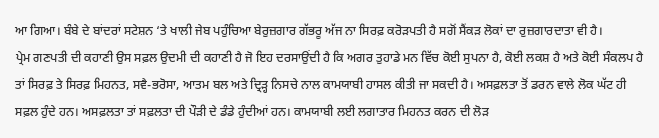ਆ ਗਿਆ। ਬੰਬੇ ਦੇ ਬਾਂਦਰਾਂ ਸਟੇਸ਼ਨ ‘ਤੇ ਖਾਲੀ ਜੇਬ ਪਹੁੰਚਿਆ ਬੇਰੁਜ਼ਗਾਰ ਗੱਭਰੂ ਅੱਜ ਨਾ ਸਿਰਫ਼ ਕਰੋੜਪਤੀ ਹੈ ਸਗੋਂ ਸੈਂਕੜ ਲੋਕਾਂ ਦਾ ਰੁਜ਼ਗਾਰਦਾਤਾ ਵੀ ਹੈ।
ਪ੍ਰੇਮ ਗਣਪਤੀ ਦੀ ਕਹਾਣੀ ਉਸ ਸਫ਼ਲ ਉਦਮੀ ਦੀ ਕਹਾਣੀ ਹੈ ਜੋ ਇਹ ਦਰਸਾਉਂਦੀ ਹੈ ਕਿ ਅਗਰ ਤੁਹਾਡੇ ਮਨ ਵਿੱਚ ਕੋਈ ਸੁਪਨਾ ਹੈ, ਕੋਈ ਲਕਸ਼ ਹੈ ਅਤੇ ਕੋਈ ਸੰਕਲਪ ਹੈ ਤਾਂ ਸਿਰਫ਼ ਤੇ ਸਿਰਫ਼ ਮਿਹਨਤ, ਸਵੈ-ਭਰੋਸਾ, ਆਤਮ ਬਲ ਅਤੇ ਦ੍ਰਿੜ੍ਹ ਨਿਸਚੇ ਨਾਲ ਕਾਮਯਾਬੀ ਹਾਸਲ ਕੀਤੀ ਜਾ ਸਕਦੀ ਹੈ। ਅਸਫ਼ਲਤਾ ਤੋਂ ਡਰਨ ਵਾਲੇ ਲੋਕ ਘੱਟ ਹੀ ਸਫ਼ਲ ਹੁੰਦੇ ਹਨ। ਅਸਫ਼ਲਤਾ ਤਾਂ ਸਫ਼ਲਤਾ ਦੀ ਪੌੜੀ ਦੇ ਡੰਡੇ ਹੁੰਦੀਆਂ ਹਨ। ਕਾਮਯਾਬੀ ਲਈ ਲਗਾਤਾਰ ਮਿਹਨਤ ਕਰਨ ਦੀ ਲੋੜ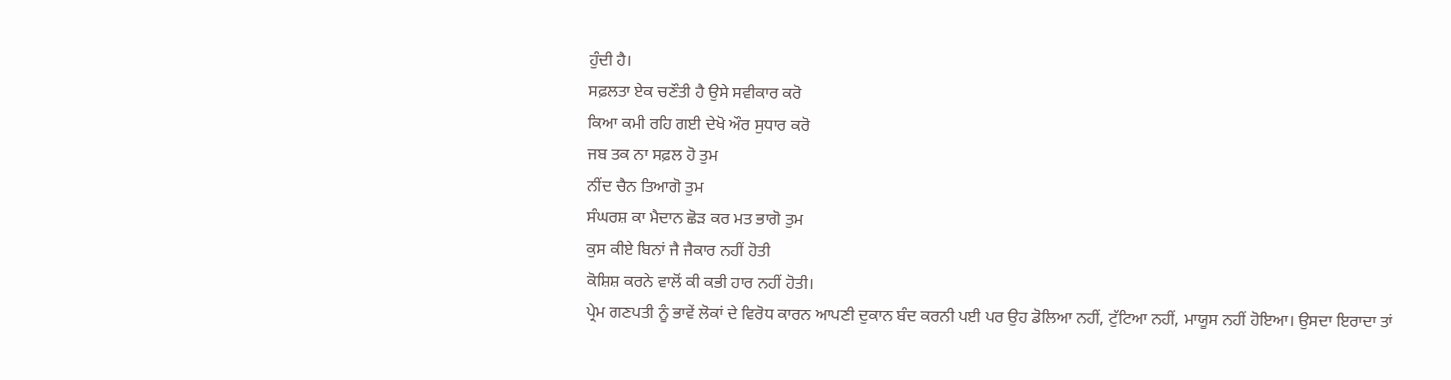ਹੁੰਦੀ ਹੈ।
ਸਫ਼ਲਤਾ ਏਕ ਚਣੌਤੀ ਹੈ ਉਸੇ ਸਵੀਕਾਰ ਕਰੋ
ਕਿਆ ਕਮੀ ਰਹਿ ਗਈ ਦੇਖੋ ਔਰ ਸੁਧਾਰ ਕਰੋ
ਜਬ ਤਕ ਨਾ ਸਫ਼ਲ ਹੋ ਤੁਮ
ਨੀਂਦ ਚੈਨ ਤਿਆਗੋ ਤੁਮ
ਸੰਘਰਸ਼ ਕਾ ਮੈਦਾਨ ਛੋੜ ਕਰ ਮਤ ਭਾਗੋ ਤੁਮ
ਕੁਸ ਕੀਏ ਬਿਨਾਂ ਜੈ ਜੈਕਾਰ ਨਹੀਂ ਹੋਤੀ
ਕੋਸ਼ਿਸ਼ ਕਰਨੇ ਵਾਲੋਂ ਕੀ ਕਭੀ ਹਾਰ ਨਹੀਂ ਹੋਤੀ।
ਪ੍ਰੇਮ ਗਣਪਤੀ ਨੂੰ ਭਾਵੇਂ ਲੋਕਾਂ ਦੇ ਵਿਰੋਧ ਕਾਰਨ ਆਪਣੀ ਦੁਕਾਨ ਬੰਦ ਕਰਨੀ ਪਈ ਪਰ ਉਹ ਡੋਲਿਆ ਨਹੀਂ, ਟੁੱਟਿਆ ਨਹੀਂ, ਮਾਯੂਸ ਨਹੀਂ ਹੋਇਆ। ਉਸਦਾ ਇਰਾਦਾ ਤਾਂ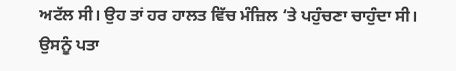ਅਟੱਲ ਸੀ। ਉਹ ਤਾਂ ਹਰ ਹਾਲਤ ਵਿੱਚ ਮੰਜ਼ਿਲ ‘ਤੇ ਪਹੁੰਚਣਾ ਚਾਹੁੰਦਾ ਸੀ। ਉਸਨੂੰ ਪਤਾ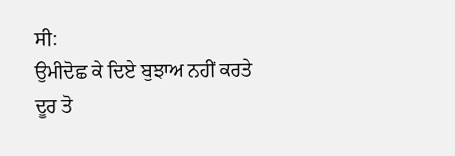ਸੀ:
ਉਮੀਦੋਛ ਕੇ ਦਿਏ ਬੁਝਾਅ ਨਹੀਂ ਕਰਤੇ
ਦੂਰ ਤੋ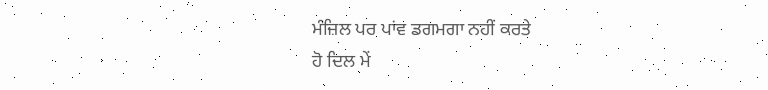ਮੰਜ਼ਿਲ ਪਰ ਪਾਂਵ ਡਗਮਗਾ ਨਹੀਂ ਕਰਤੇ
ਹੋ ਦਿਲ ਮੇਂ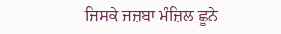ਜਿਸਕੇ ਜਜ਼ਬਾ ਮੰਜ਼ਿਲ ਛੂਨੇ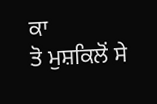ਕਾ
ਤੋ ਮੁਸ਼ਕਿਲੋਂ ਸੇ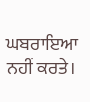ਘਬਰਾਇਆ ਨਹੀਂ ਕਰਤੇ।